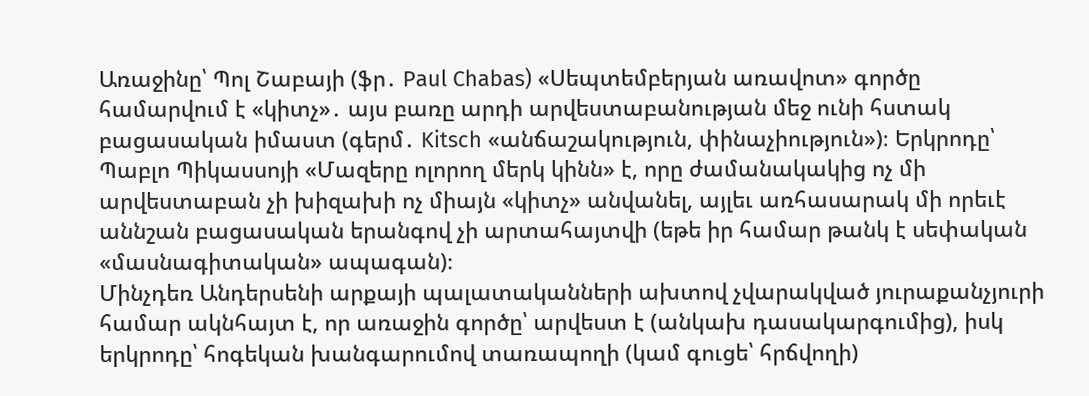Առաջինը՝ Պոլ Շաբայի (ֆր․ Paul Chabas) «Սեպտեմբերյան առավոտ» գործը համարվում է «կիտչ»․ այս բառը արդի արվեստաբանության մեջ ունի հստակ բացասական իմաստ (գերմ․ Kitsch «անճաշակություն, փինաչիություն»)։ Երկրոդը՝ Պաբլո Պիկասսոյի «Մազերը ոլորող մերկ կինն» է, որը ժամանակակից ոչ մի արվեստաբան չի խիզախի ոչ միայն «կիտչ» անվանել, այլեւ առհասարակ մի որեւէ աննշան բացասական երանգով չի արտահայտվի (եթե իր համար թանկ է սեփական «մասնագիտական» ապագան)։
Մինչդեռ Անդերսենի արքայի պալատականների ախտով չվարակված յուրաքանչյուրի համար ակնհայտ է, որ առաջին գործը՝ արվեստ է (անկախ դասակարգումից), իսկ երկրոդը՝ հոգեկան խանգարումով տառապողի (կամ գուցե՝ հրճվողի)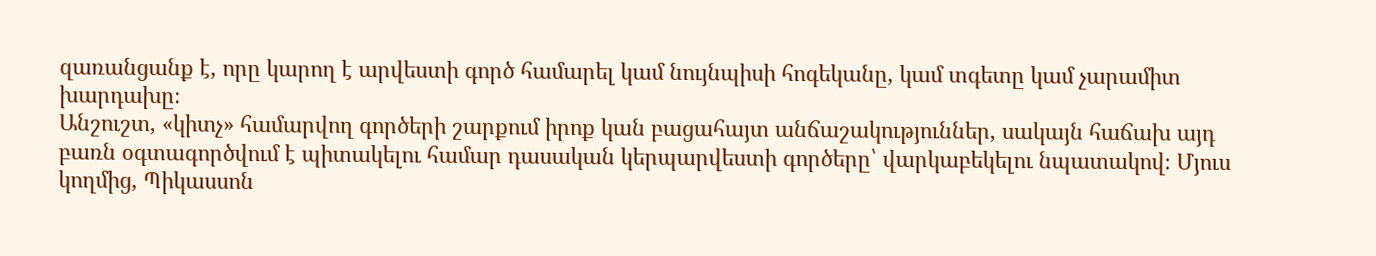զառանցանք է, որը կարող է արվեստի գործ համարել կամ նույնպիսի հոգեկանը, կամ տգետը կամ չարամիտ խարդախը։
Անշուշտ, «կիտչ» համարվող գործերի շարքում իրոք կան բացահայտ անճաշակություններ, սակայն հաճախ այդ բառն օգտագործվում է պիտակելու համար դասական կերպարվեստի գործերը՝ վարկաբեկելու նպատակով։ Մյուս կողմից, Պիկասսոն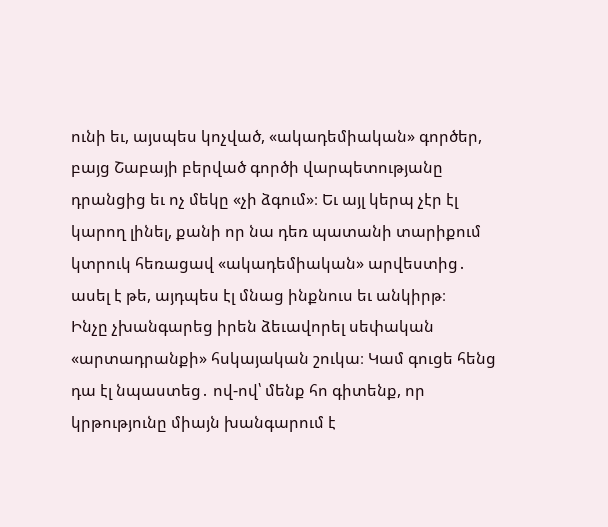ունի եւ, այսպես կոչված, «ակադեմիական» գործեր, բայց Շաբայի բերված գործի վարպետությանը դրանցից եւ ոչ մեկը «չի ձգում»։ Եւ այլ կերպ չէր էլ կարող լինել, քանի որ նա դեռ պատանի տարիքում կտրուկ հեռացավ «ակադեմիական» արվեստից․ ասել է թե, այդպես էլ մնաց ինքնուս եւ անկիրթ։
Ինչը չխանգարեց իրեն ձեւավորել սեփական «արտադրանքի» հսկայական շուկա։ Կամ գուցե հենց դա էլ նպաստեց․ ով-ով՝ մենք հո գիտենք, որ կրթությունը միայն խանգարում է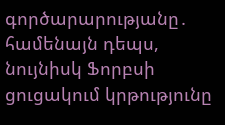գործարարությանը․ համենայն դեպս, նույնիսկ Ֆորբսի ցուցակում կրթությունը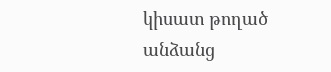կիսատ թողած անձանց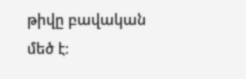թիվը բավական մեծ է։